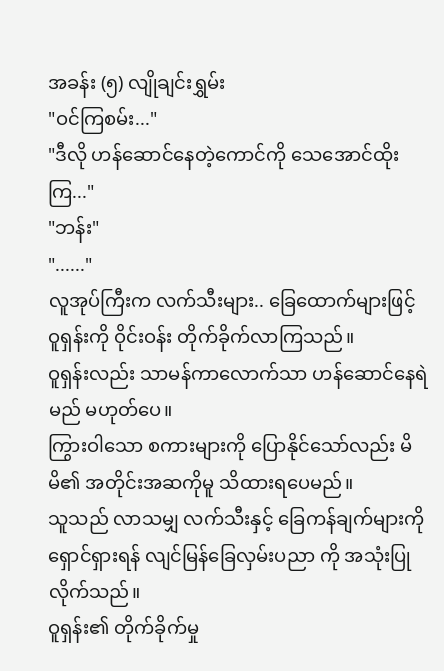အခန်း (၅) လျိုချင်းရွှမ်း
"ဝင်ကြစမ်း..."
"ဒီလို ဟန်ဆောင်နေတဲ့ကောင်ကို သေအောင်ထိုးကြ..."
"ဘန်း"
"......"
လူအုပ်ကြီးက လက်သီးများ.. ခြေထောက်များဖြင့် ဝူရှန်းကို ဝိုင်းဝန်း တိုက်ခိုက်လာကြသည်။
ဝူရှန်းလည်း သာမန်ကာလောက်သာ ဟန်ဆောင်နေရဲမည် မဟုတ်ပေ။
ကြွားဝါသော စကားများကို ပြောနိုင်သော်လည်း မိမိ၏ အတိုင်းအဆကိုမူ သိထားရပေမည်။
သူသည် လာသမျှ လက်သီးနှင့် ခြေကန်ချက်များကို ရှောင်ရှားရန် လျင်မြန်ခြေလှမ်းပညာ ကို အသုံးပြုလိုက်သည်။
ဝူရှန်း၏ တိုက်ခိုက်မှု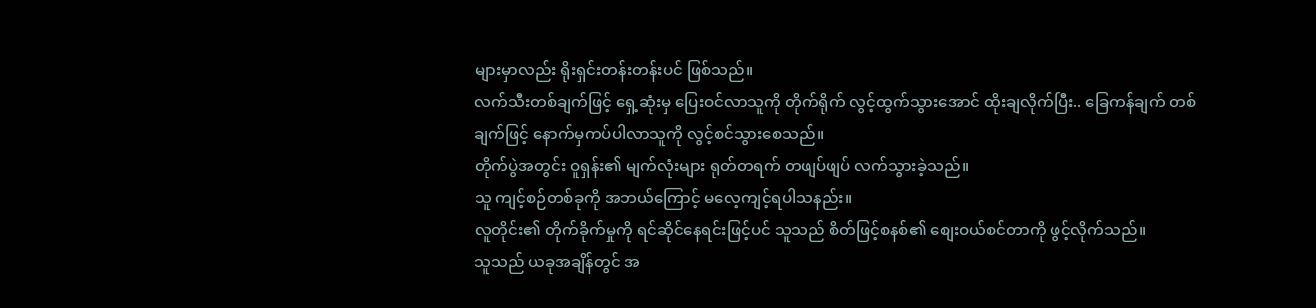များမှာလည်း ရိုးရှင်းတန်းတန်းပင် ဖြစ်သည်။
လက်သီးတစ်ချက်ဖြင့် ရှေ့ဆုံးမှ ပြေးဝင်လာသူကို တိုက်ရိုက် လွင့်ထွက်သွားအောင် ထိုးချလိုက်ပြီး.. ခြေကန်ချက် တစ်ချက်ဖြင့် နောက်မှကပ်ပါလာသူကို လွင့်စင်သွားစေသည်။
တိုက်ပွဲအတွင်း ဝူရှန်း၏ မျက်လုံးများ ရုတ်တရက် တဖျပ်ဖျပ် လက်သွားခဲ့သည်။
သူ ကျင့်စဉ်တစ်ခုကို အဘယ်ကြောင့် မလေ့ကျင့်ရပါသနည်း။
လူတိုင်း၏ တိုက်ခိုက်မှုကို ရင်ဆိုင်နေရင်းဖြင့်ပင် သူသည် စိတ်ဖြင့်စနစ်၏ စျေးဝယ်စင်တာကို ဖွင့်လိုက်သည်။
သူသည် ယခုအချိန်တွင် အ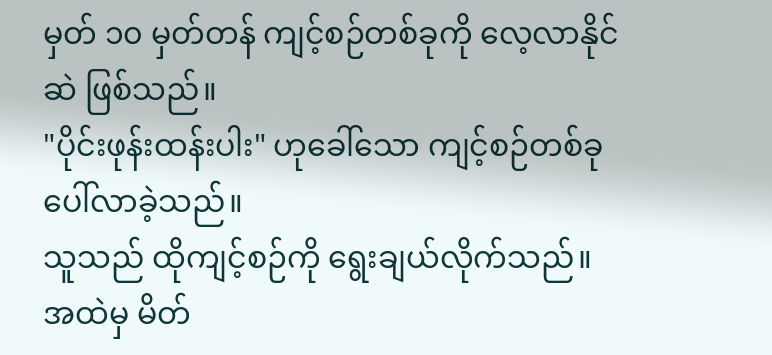မှတ် ၁၀ မှတ်တန် ကျင့်စဉ်တစ်ခုကို လေ့လာနိုင်ဆဲ ဖြစ်သည်။
"ပိုင်းဖုန်းထန်းပါး" ဟုခေါ်သော ကျင့်စဉ်တစ်ခု ပေါ်လာခဲ့သည်။
သူသည် ထိုကျင့်စဉ်ကို ရွေးချယ်လိုက်သည်။
အထဲမှ မိတ်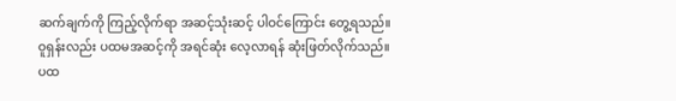ဆက်ချက်ကို ကြည့်လိုက်ရာ အဆင့်သုံးဆင့် ပါဝင်ကြောင်း တွေ့ရသည်။
ဝူရှန်းလည်း ပထမအဆင့်ကို အရင်ဆုံး လေ့လာရန် ဆုံးဖြတ်လိုက်သည်။
ပထ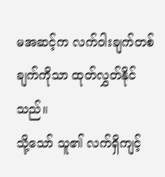မအဆင့်က လက်ဝါးချက်တစ်ချက်ကိုသာ ထုတ်လွှတ်နိုင်သည်။
သို့သော် သူ၏ လက်ရှိကျင့်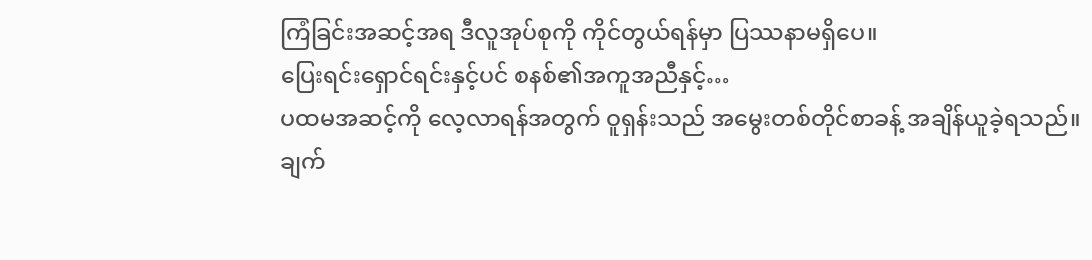ကြံခြင်းအဆင့်အရ ဒီလူအုပ်စုကို ကိုင်တွယ်ရန်မှာ ပြဿနာမရှိပေ။
ပြေးရင်းရှောင်ရင်းနှင့်ပင် စနစ်၏အကူအညီနှင့်…
ပထမအဆင့်ကို လေ့လာရန်အတွက် ဝူရှန်းသည် အမွေးတစ်တိုင်စာခန့် အချိန်ယူခဲ့ရသည်။
ချက်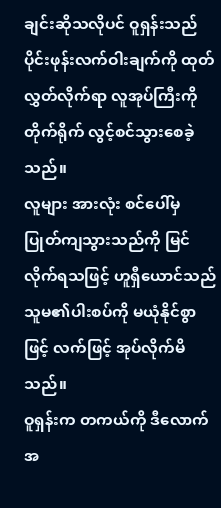ချင်းဆိုသလိုပင် ဝူရှန်းသည် ပိုင်းဖုန်းလက်ဝါးချက်ကို ထုတ်လွှတ်လိုက်ရာ လူအုပ်ကြီးကို တိုက်ရိုက် လွင့်စင်သွားစေခဲ့သည်။
လူများ အားလုံး စင်ပေါ်မှ ပြုတ်ကျသွားသည်ကို မြင်လိုက်ရသဖြင့် ဟူရှီယောင်သည် သူမ၏ပါးစပ်ကို မယုံနိုင်စွာဖြင့် လက်ဖြင့် အုပ်လိုက်မိသည်။
ဝူရှန်းက တကယ်ကို ဒီလောက်အ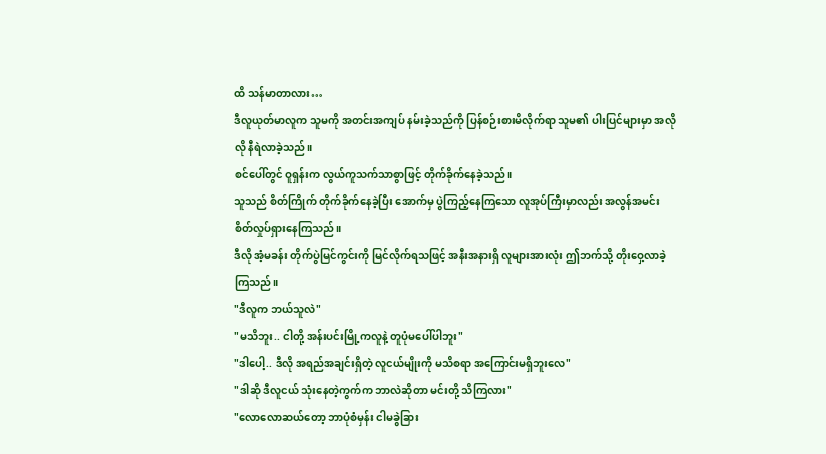ထိ သန်မာတာလား…
ဒီလူယုတ်မာလူက သူမကို အတင်းအကျပ် နမ်းခဲ့သည်ကို ပြန်စဉ်းစားမိလိုက်ရာ သူမ၏ ပါးပြင်များမှာ အလိုလို နီရဲလာခဲ့သည်။
စင်ပေါ်တွင် ဝူရှန်းက လွယ်ကူသက်သာစွာဖြင့် တိုက်ခိုက်နေခဲ့သည်။
သူသည် စိတ်ကြိုက် တိုက်ခိုက်နေခဲ့ပြီး အောက်မှ ပွဲကြည့်နေကြသော လူအုပ်ကြီးမှာလည်း အလွန်အမင်း စိတ်လှုပ်ရှားနေကြသည်။
ဒီလို အံ့မခန်း တိုက်ပွဲမြင်ကွင်းကို မြင်လိုက်ရသဖြင့် အနီးအနားရှိ လူများအားလုံး ဤဘက်သို့ တိုးဝှေ့လာခဲ့ကြသည်။
"ဒီလူက ဘယ်သူလဲ"
"မသိဘူး.. ငါတို့ အန်းပင်းမြို့ကလူနဲ့ တူပုံမပေါ်ပါဘူး"
"ဒါပေါ့.. ဒီလို အရည်အချင်းရှိတဲ့ လူငယ်မျိုးကို မသိစရာ အကြောင်းမရှိဘူးလေ"
"ဒါဆို ဒီလူငယ် သုံးနေတဲ့ကွက်က ဘာလဲဆိုတာ မင်းတို့ သိကြလား"
"လောလောဆယ်တော့ ဘာပုံစံမှန်း ငါမခွဲခြား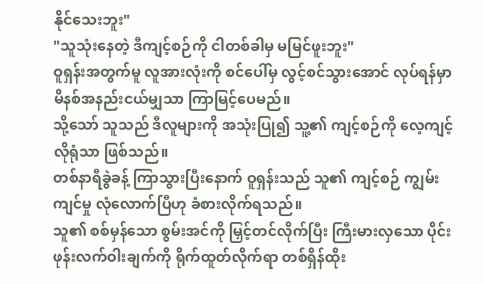နိုင်သေးဘူး"
"သူသုံးနေတဲ့ ဒီကျင့်စဉ်ကို ငါတစ်ခါမှ မမြင်ဖူးဘူး"
ဝူရှန်းအတွက်မူ လူအားလုံးကို စင်ပေါ်မှ လွင့်စင်သွားအောင် လုပ်ရန်မှာ မိနစ်အနည်းငယ်မျှသာ ကြာမြင့်ပေမည်။
သို့သော် သူသည် ဒီလူများကို အသုံးပြု၍ သူ့၏ ကျင့်စဉ်ကို လေ့ကျင့်လိုရုံသာ ဖြစ်သည်။
တစ်နာရီခွဲခန့် ကြာသွားပြီးနောက် ဝူရှန်းသည် သူ၏ ကျင့်စဉ် ကျွမ်းကျင်မှု လုံလောက်ပြီဟု ခံစားလိုက်ရသည်။
သူ၏ စစ်မှန်သော စွမ်းအင်ကို မြှင့်တင်လိုက်ပြီး ကြီးမားလှသော ပိုင်းဖုန်းလက်ဝါးချက်ကို ရိုက်ထူတ်လိုက်ရာ တစ်ရှိန်ထိုး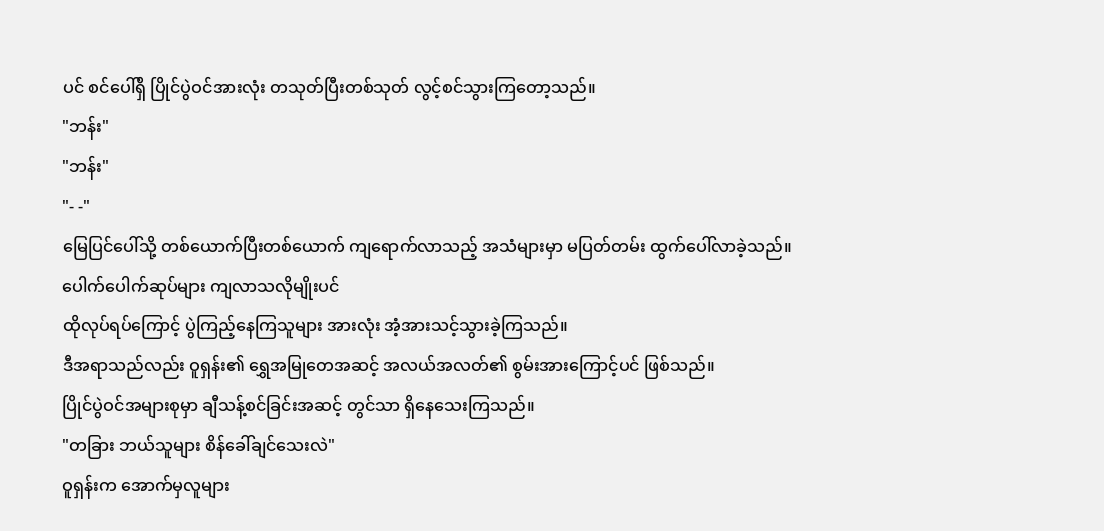ပင် စင်ပေါ်ရှိ ပြိုင်ပွဲဝင်အားလုံး တသုတ်ပြီးတစ်သုတ် လွင့်စင်သွားကြတော့သည်။
"ဘန်း"
"ဘန်း"
"- -"
မြေပြင်ပေါ်သို့ တစ်ယောက်ပြီးတစ်ယောက် ကျရောက်လာသည့် အသံများမှာ မပြတ်တမ်း ထွက်ပေါ်လာခဲ့သည်။
ပေါက်ပေါက်ဆုပ်များ ကျလာသလိုမျိုးပင်
ထိုလုပ်ရပ်ကြောင့် ပွဲကြည့်နေကြသူများ အားလုံး အံ့အားသင့်သွားခဲ့ကြသည်။
ဒီအရာသည်လည်း ဝူရှန်း၏ ရွှေအမြုတေအဆင့် အလယ်အလတ်၏ စွမ်းအားကြောင့်ပင် ဖြစ်သည်။
ပြိုင်ပွဲဝင်အများစုမှာ ချီသန့်စင်ခြင်းအဆင့် တွင်သာ ရှိနေသေးကြသည်။
"တခြား ဘယ်သူများ စိန်ခေါ်ချင်သေးလဲ"
ဝူရှန်းက အောက်မှလူများ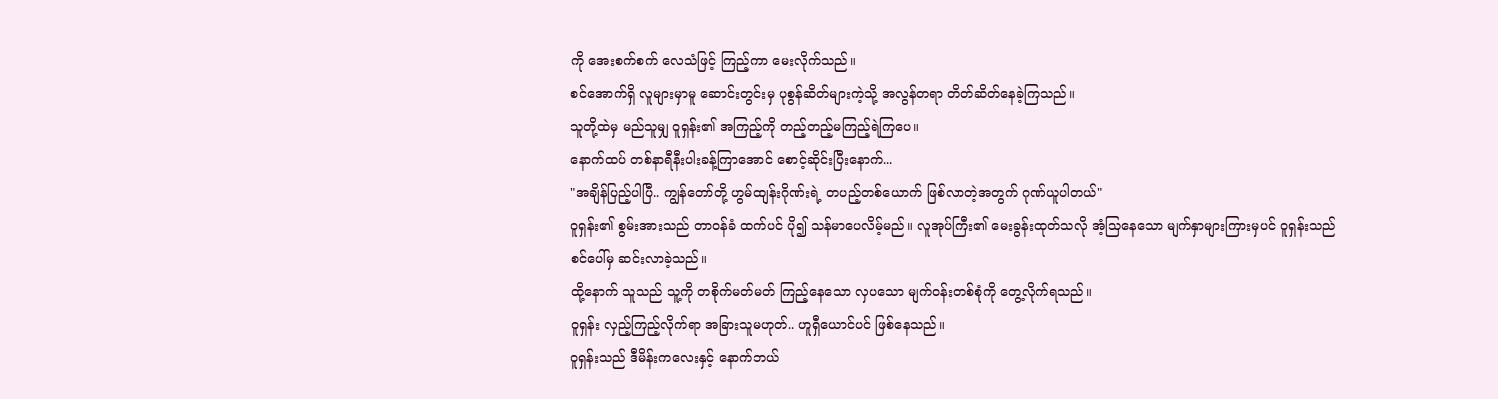ကို အေးစက်စက် လေသံဖြင့် ကြည့်ကာ မေးလိုက်သည်။
စင်အောက်ရှိ လူများမှာမူ ဆောင်းတွင်းမှ ပုစွန်ဆိတ်များကဲ့သို့ အလွန်တရာ တိတ်ဆိတ်နေခဲ့ကြသည်။
သူတို့ထဲမှ မည်သူမျှ ဝူရှန်း၏ အကြည့်ကို တည့်တည့်မကြည့်ရဲကြပေ။
နောက်ထပ် တစ်နာရီနီးပါးခန့်ကြာအောင် စောင့်ဆိုင်းပြီးနောက်...
"အချိန်ပြည့်ပါပြီ.. ကျွန်တော်တို့ ဟွမ်ထျန်းဂိုဏ်းရဲ့ တပည့်တစ်ယောက် ဖြစ်လာတဲ့အတွက် ဂုဏ်ယူပါတယ်"
ဝူရှန်း၏ စွမ်းအားသည် တာဝန်ခံ ထက်ပင် ပို၍ သန်မာပေလိမ့်မည်။ လူအုပ်ကြီး၏ မေးခွန်းထုတ်သလို အံ့သြနေသော မျက်နှာများကြားမှပင် ဝူရှန်းသည် စင်ပေါ်မှ ဆင်းလာခဲ့သည်။
ထို့နောက် သူသည် သူ့ကို တစိုက်မတ်မတ် ကြည့်နေသော လှပသော မျက်ဝန်းတစ်စုံကို တွေ့လိုက်ရသည်။
ဝူရှန်း လှည့်ကြည့်လိုက်ရာ အခြားသူမဟုတ်.. ဟူရှီယောင်ပင် ဖြစ်နေသည်။
ဝူရှန်းသည် ဒီမိန်းကလေးနှင့် နောက်ဘယ်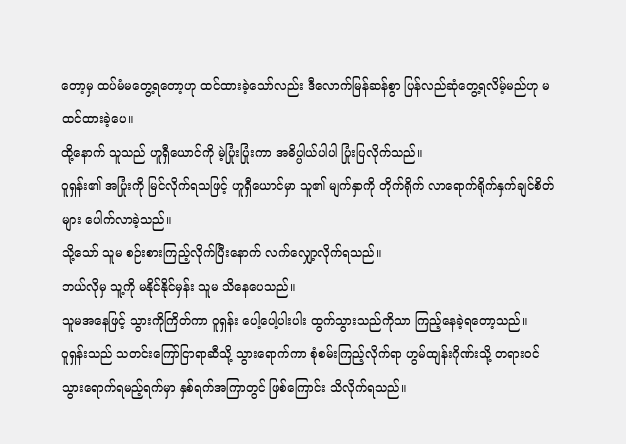တော့မှ ထပ်မံမတွေ့ရတော့ဟု ထင်ထားခဲ့သော်လည်း ဒီလောက်မြန်ဆန်စွာ ပြန်လည်ဆုံတွေ့ရလိမ့်မည်ဟု မထင်ထားခဲ့ပေ။
ထို့နောက် သူသည် ဟူရှီယောင်ကို မဲ့ပြုံးပြုံးကာ အဓိပ္ပါယ်ပါပါ ပြုံးပြလိုက်သည်။
ဝူရှန်း၏ အပြုံးကို မြင်လိုက်ရသဖြင့် ဟူရှီယောင်မှာ သူ၏ မျက်နှာကို တိုက်ရိုက် လာရောက်ရိုက်နှက်ချင်စိတ်များ ပေါက်လာခဲ့သည်။
သို့သော် သူမ စဉ်းစားကြည့်လိုက်ပြီးနောက် လက်လျှော့လိုက်ရသည်။
ဘယ်လိုမှ သူ့ကို မနိုင်နိုင်မှန်း သူမ သိနေပေသည်။
သူမအနေဖြင့် သွားကိုကြိတ်ကာ ဝူရှန်း ပေါ့ပေါ့ပါးပါး ထွက်သွားသည်ကိုသာ ကြည့်နေခဲ့ရတော့သည်။
ဝူရှန်းသည် သတင်းကြော်ငြာရာဆီသို့ သွားရောက်ကာ စုံစမ်းကြည့်လိုက်ရာ ဟွမ်ထျန်းဂိုဏ်းသို့ တရားဝင် သွားရောက်ရမည့်ရက်မှာ နှစ်ရက်အကြာတွင် ဖြစ်ကြောင်း သိလိုက်ရသည်။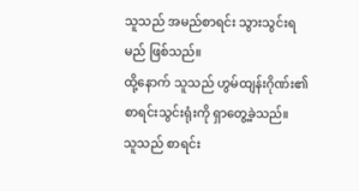သူသည် အမည်စာရင်း သွားသွင်းရမည် ဖြစ်သည်။
ထို့နောက် သူသည် ဟွမ်ထျန်းဂိုဏ်း၏ စာရင်းသွင်းရုံးကို ရှာတွေ့ခဲ့သည်။
သူသည် စာရင်း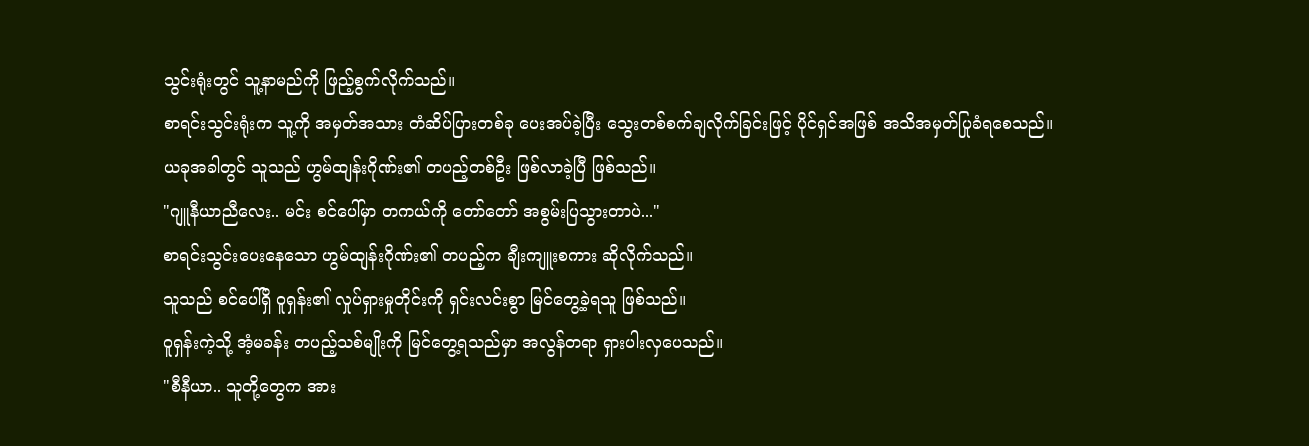သွင်းရုံးတွင် သူ့နာမည်ကို ဖြည့်စွက်လိုက်သည်။
စာရင်းသွင်းရုံးက သူ့ကို အမှတ်အသား တံဆိပ်ပြားတစ်ခု ပေးအပ်ခဲ့ပြီး သွေးတစ်စက်ချလိုက်ခြင်းဖြင့် ပိုင်ရှင်အဖြစ် အသိအမှတ်ပြုခံရစေသည်။
ယခုအခါတွင် သူသည် ဟွမ်ထျန်းဂိုဏ်း၏ တပည့်တစ်ဦး ဖြစ်လာခဲ့ပြီ ဖြစ်သည်။
"ဂျူနီယာညီလေး.. မင်း စင်ပေါ်မှာ တကယ်ကို တော်တော် အစွမ်းပြသွားတာပဲ..."
စာရင်းသွင်းပေးနေသော ဟွမ်ထျန်းဂိုဏ်း၏ တပည့်က ချီးကျူးစကား ဆိုလိုက်သည်။
သူသည် စင်ပေါ်ရှိ ဝူရှန်း၏ လှုပ်ရှားမှုတိုင်းကို ရှင်းလင်းစွာ မြင်တွေ့ခဲ့ရသူ ဖြစ်သည်။
ဝူရှန်းကဲ့သို့ အံ့မခန်း တပည့်သစ်မျိုးကို မြင်တွေ့ရသည်မှာ အလွန်တရာ ရှားပါးလှပေသည်။
"စီနီယာ.. သူတို့တွေက အား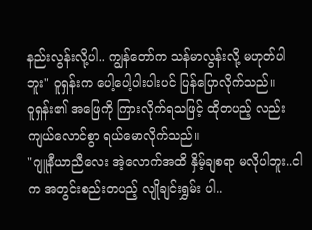နည်းလွန်းလို့ပါ.. ကျွန်တော်က သန်မာလွန်းလို့ မဟုတ်ပါဘူး" ဝူရှန်းက ပေါ့ပေါ့ပါးပါးပင် ပြန်ပြောလိုက်သည်။
ဝူရှန်း၏ အဖြေကို ကြားလိုက်ရသဖြင့် ထိုတပည့် လည်း ကျယ်လောင်စွာ ရယ်မောလိုက်သည်။
"ဂျူနီယာညီလေး အဲ့လောက်အထိ နှိမ့်ချစရာ မလိုပါဘူး..ငါက အတွင်းစည်းတပည့် လျိုချင်းရွှမ်း ပါ..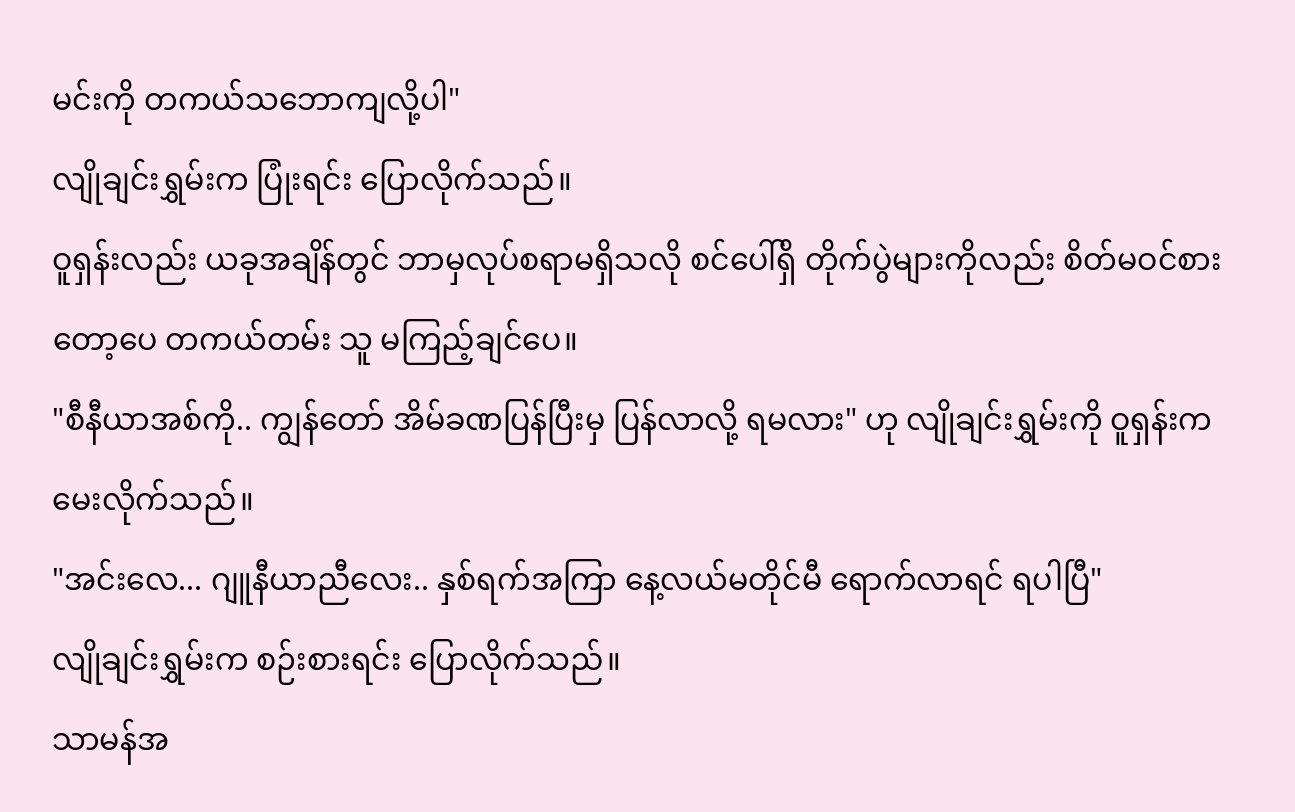မင်းကို တကယ်သဘောကျလို့ပါ"
လျိုချင်းရွှမ်းက ပြုံးရင်း ပြောလိုက်သည်။
ဝူရှန်းလည်း ယခုအချိန်တွင် ဘာမှလုပ်စရာမရှိသလို စင်ပေါ်ရှိ တိုက်ပွဲများကိုလည်း စိတ်မဝင်စားတော့ပေ တကယ်တမ်း သူ မကြည့်ချင်ပေ။
"စီနီယာအစ်ကို.. ကျွန်တော် အိမ်ခဏပြန်ပြီးမှ ပြန်လာလို့ ရမလား" ဟု လျိုချင်းရွှမ်းကို ဝူရှန်းက မေးလိုက်သည်။
"အင်းလေ... ဂျူနီယာညီလေး.. နှစ်ရက်အကြာ နေ့လယ်မတိုင်မီ ရောက်လာရင် ရပါပြီ"
လျိုချင်းရွှမ်းက စဉ်းစားရင်း ပြောလိုက်သည်။
သာမန်အ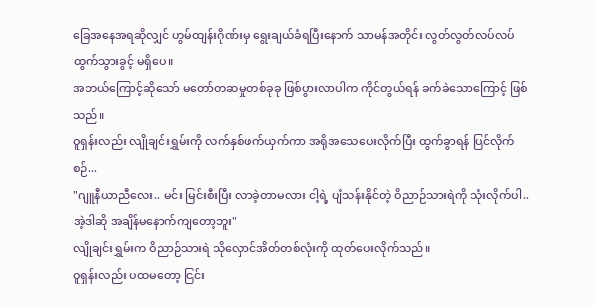ခြေအနေအရဆိုလျှင် ဟွမ်ထျန်းဂိုဏ်းမှ ရွေးချယ်ခံရပြီးနောက် သာမန်အတိုင်း လွတ်လွတ်လပ်လပ် ထွက်သွားခွင့် မရှိပေ။
အဘယ်ကြောင့်ဆိုသော် မတော်တဆမှုတစ်ခုခု ဖြစ်ပွားလာပါက ကိုင်တွယ်ရန် ခက်ခဲသောကြောင့် ဖြစ်သည်။
ဝူရှန်းလည်း လျိုချင်းရွှမ်းကို လက်နှစ်ဖက်ယှက်ကာ အရိုအသေပေးလိုက်ပြီး ထွက်ခွာရန် ပြင်လိုက်စဉ်...
"ဂျူနီယာညီလေး.. မင်း မြင်းစီးပြီး လာခဲ့တာမလား ငါ့ရဲ့ ပျံသန်းနိုင်တဲ့ ဝိညာဉ်သားရဲကို သုံးလိုက်ပါ.. အဲ့ဒါဆို အချိန်မနောက်ကျတော့ဘူး"
လျိုချင်းရွှမ်းက ဝိညာဉ်သားရဲ သိုလှောင်အိတ်တစ်လုံးကို ထုတ်ပေးလိုက်သည်။
ဝူရှန်းလည်း ပထမတော့ ငြင်း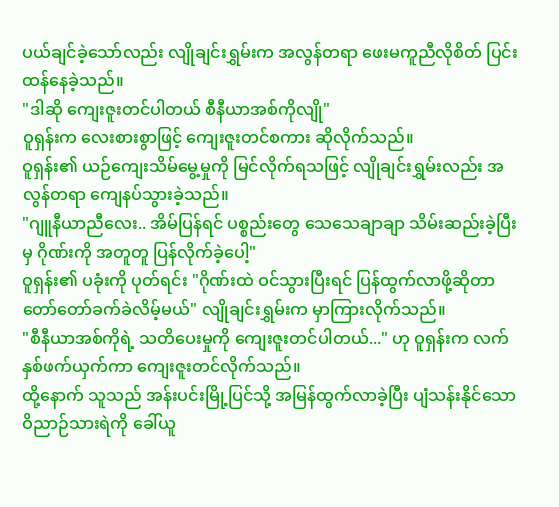ပယ်ချင်ခဲ့သော်လည်း လျိုချင်းရွှမ်းက အလွန်တရာ ဖေးမကူညီလိုစိတ် ပြင်းထန်နေခဲ့သည်။
"ဒါဆို ကျေးဇူးတင်ပါတယ် စီနီယာအစ်ကိုလျို"
ဝူရှန်းက လေးစားစွာဖြင့် ကျေးဇူးတင်စကား ဆိုလိုက်သည်။
ဝူရှန်း၏ ယဉ်ကျေးသိမ်မွေ့မှုကို မြင်လိုက်ရသဖြင့် လျိုချင်းရွှမ်းလည်း အလွန်တရာ ကျေနပ်သွားခဲ့သည်။
"ဂျူနီယာညီလေး.. အိမ်ပြန်ရင် ပစ္စည်းတွေ သေသေချာချာ သိမ်းဆည်းခဲ့ပြီးမှ ဂိုဏ်းကို အတူတူ ပြန်လိုက်ခဲ့ပေါ့"
ဝူရှန်း၏ ပခုံးကို ပုတ်ရင်း "ဂိုဏ်းထဲ ဝင်သွားပြီးရင် ပြန်ထွက်လာဖို့ဆိုတာ တော်တော်ခက်ခဲလိမ့်မယ်" လျိုချင်းရွှမ်းက မှာကြားလိုက်သည်။
"စီနီယာအစ်ကိုရဲ့ သတိပေးမှုကို ကျေးဇူးတင်ပါတယ်..." ဟု ဝူရှန်းက လက်နှစ်ဖက်ယှက်ကာ ကျေးဇူးတင်လိုက်သည်။
ထို့နောက် သူသည် အန်းပင်းမြို့ပြင်သို့ အမြန်ထွက်လာခဲ့ပြီး ပျံသန်းနိုင်သော ဝိညာဉ်သားရဲကို ခေါ်ယူ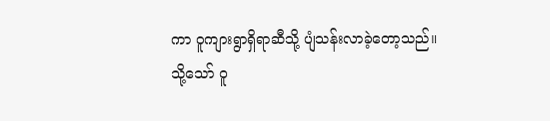ကာ ဝူကျားရွာရှိရာဆီသို့ ပျံသန်းလာခဲ့တော့သည်။
သို့သော် ဝူ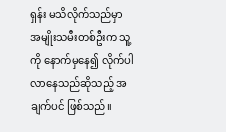ရှန်း မသိလိုက်သည်မှာ အမျိုးသမီးတစ်ဦးက သူ့ကို နောက်မှနေ၍ လိုက်ပါလာနေသည်ဆိုသည့် အချက်ပင် ဖြစ်သည်။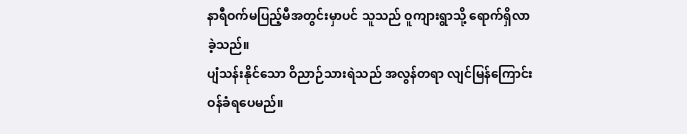နာရီဝက်မပြည့်မီအတွင်းမှာပင် သူသည် ဝူကျားရွာသို့ ရောက်ရှိလာခဲ့သည်။
ပျံသန်းနိုင်သော ဝိညာဉ်သားရဲသည် အလွန်တရာ လျင်မြန်ကြောင်း ဝန်ခံရပေမည်။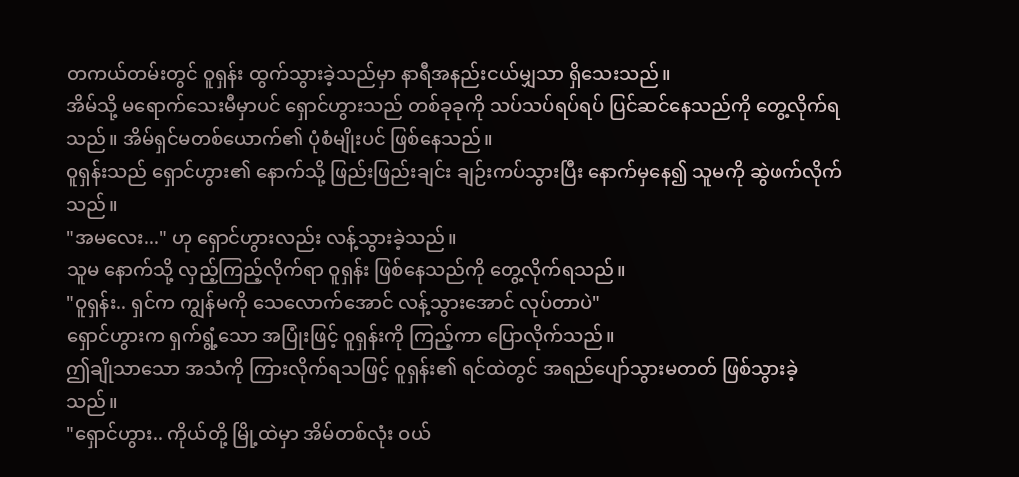တကယ်တမ်းတွင် ဝူရှန်း ထွက်သွားခဲ့သည်မှာ နာရီအနည်းငယ်မျှသာ ရှိသေးသည်။
အိမ်သို့ မရောက်သေးမီမှာပင် ရှောင်ဟွားသည် တစ်ခုခုကို သပ်သပ်ရပ်ရပ် ပြင်ဆင်နေသည်ကို တွေ့လိုက်ရသည်။ အိမ်ရှင်မတစ်ယောက်၏ ပုံစံမျိုးပင် ဖြစ်နေသည်။
ဝူရှန်းသည် ရှောင်ဟွား၏ နောက်သို့ ဖြည်းဖြည်းချင်း ချဉ်းကပ်သွားပြီး နောက်မှနေ၍ သူမကို ဆွဲဖက်လိုက်သည်။
"အမလေး..." ဟု ရှောင်ဟွားလည်း လန့်သွားခဲ့သည်။
သူမ နောက်သို့ လှည့်ကြည့်လိုက်ရာ ဝူရှန်း ဖြစ်နေသည်ကို တွေ့လိုက်ရသည်။
"ဝူရှန်း.. ရှင်က ကျွန်မကို သေလောက်အောင် လန့်သွားအောင် လုပ်တာပဲ"
ရှောင်ဟွားက ရှက်ရွံ့သော အပြုံးဖြင့် ဝူရှန်းကို ကြည့်ကာ ပြောလိုက်သည်။
ဤချိုသာသော အသံကို ကြားလိုက်ရသဖြင့် ဝူရှန်း၏ ရင်ထဲတွင် အရည်ပျော်သွားမတတ် ဖြစ်သွားခဲ့သည်။
"ရှောင်ဟွား.. ကိုယ်တို့ မြို့ထဲမှာ အိမ်တစ်လုံး ဝယ်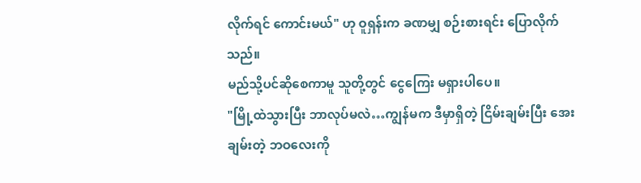လိုက်ရင် ကောင်းမယ်" ဟု ဝူရှန်းက ခဏမျှ စဉ်းစားရင်း ပြောလိုက်သည်။
မည်သို့ပင်ဆိုစေကာမူ သူတို့တွင် ငွေကြေး မရှားပါပေ။
"မြို့ထဲသွားပြီး ဘာလုပ်မလဲ…ကျွန်မက ဒီမှာရှိတဲ့ ငြိမ်းချမ်းပြီး အေးချမ်းတဲ့ ဘဝလေးကို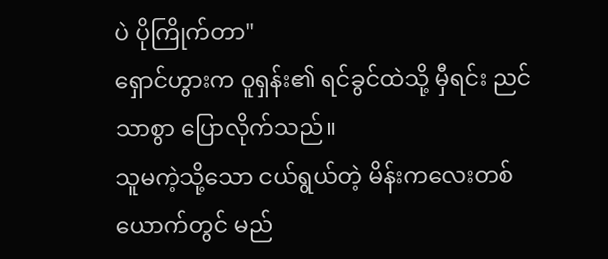ပဲ ပိုကြိုက်တာ"
ရှောင်ဟွားက ဝူရှန်း၏ ရင်ခွင်ထဲသို့ မှီရင်း ညင်သာစွာ ပြောလိုက်သည်။
သူမကဲ့သို့သော ငယ်ရွယ်တဲ့ မိန်းကလေးတစ်ယောက်တွင် မည်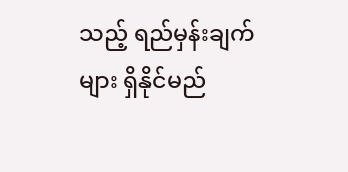သည့် ရည်မှန်းချက်များ ရှိနိုင်မည်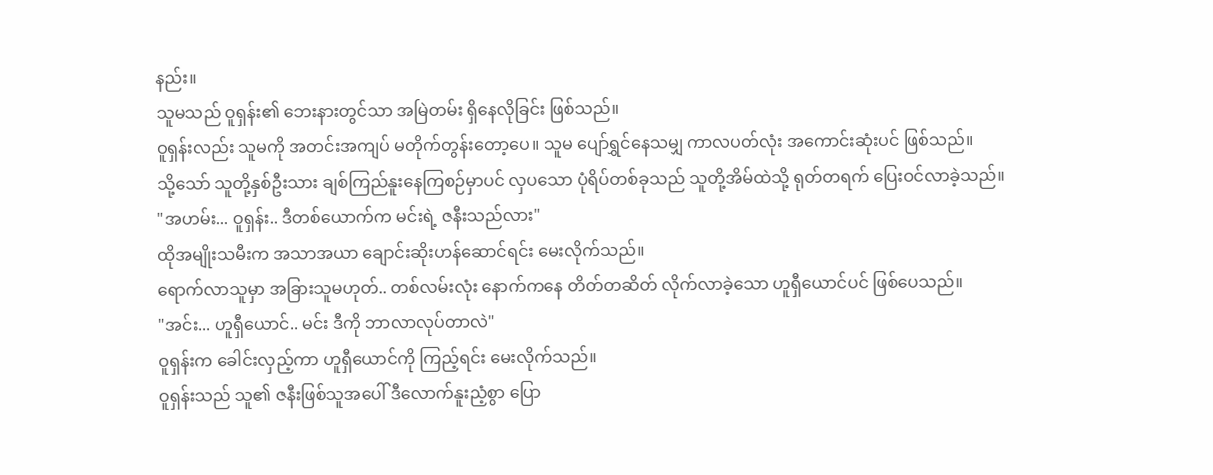နည်း။
သူမသည် ဝူရှန်း၏ ဘေးနားတွင်သာ အမြဲတမ်း ရှိနေလိုခြင်း ဖြစ်သည်။
ဝူရှန်းလည်း သူမကို အတင်းအကျပ် မတိုက်တွန်းတော့ပေ။ သူမ ပျော်ရွှင်နေသမျှ ကာလပတ်လုံး အကောင်းဆုံးပင် ဖြစ်သည်။
သို့သော် သူတို့နှစ်ဦးသား ချစ်ကြည်နူးနေကြစဉ်မှာပင် လှပသော ပုံရိပ်တစ်ခုသည် သူတို့အိမ်ထဲသို့ ရုတ်တရက် ပြေးဝင်လာခဲ့သည်။
"အဟမ်း... ဝူရှန်း.. ဒီတစ်ယောက်က မင်းရဲ့ ဇနီးသည်လား"
ထိုအမျိုးသမီးက အသာအယာ ချောင်းဆိုးဟန်ဆောင်ရင်း မေးလိုက်သည်။
ရောက်လာသူမှာ အခြားသူမဟုတ်.. တစ်လမ်းလုံး နောက်ကနေ တိတ်တဆိတ် လိုက်လာခဲ့သော ဟူရှီယောင်ပင် ဖြစ်ပေသည်။
"အင်း... ဟူရှီယောင်.. မင်း ဒီကို ဘာလာလုပ်တာလဲ"
ဝူရှန်းက ခေါင်းလှည့်ကာ ဟူရှီယောင်ကို ကြည့်ရင်း မေးလိုက်သည်။
ဝူရှန်းသည် သူ၏ ဇနီးဖြစ်သူအပေါ် ဒီလောက်နူးညံ့စွာ ပြော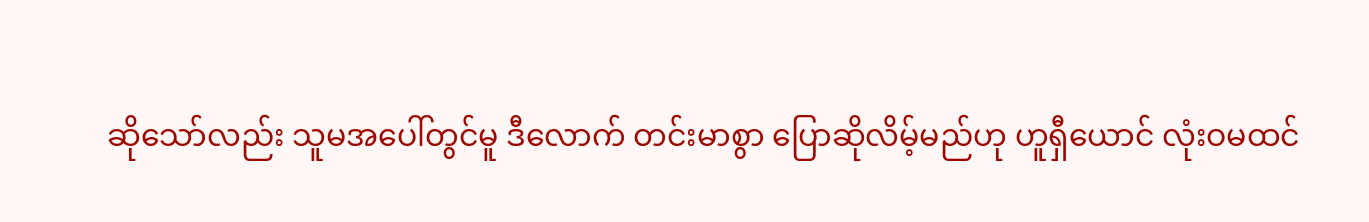ဆိုသော်လည်း သူမအပေါ်တွင်မူ ဒီလောက် တင်းမာစွာ ပြောဆိုလိမ့်မည်ဟု ဟူရှီယောင် လုံးဝမထင်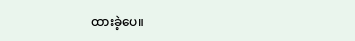ထားခဲ့ပေ။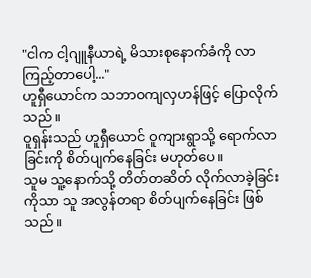"ငါက ငါ့ဂျူနီယာရဲ့ မိသားစုနောက်ခံကို လာကြည့်တာပေါ့..."
ဟူရှီယောင်က သဘာဝကျလှဟန်ဖြင့် ပြောလိုက်သည်။
ဝူရှန်းသည် ဟူရှီယောင် ဝူကျားရွာသို့ ရောက်လာခြင်းကို စိတ်ပျက်နေခြင်း မဟုတ်ပေ။
သူမ သူ့နောက်သို့ တိတ်တဆိတ် လိုက်လာခဲ့ခြင်းကိုသာ သူ အလွန်တရာ စိတ်ပျက်နေခြင်း ဖြစ်သည်။